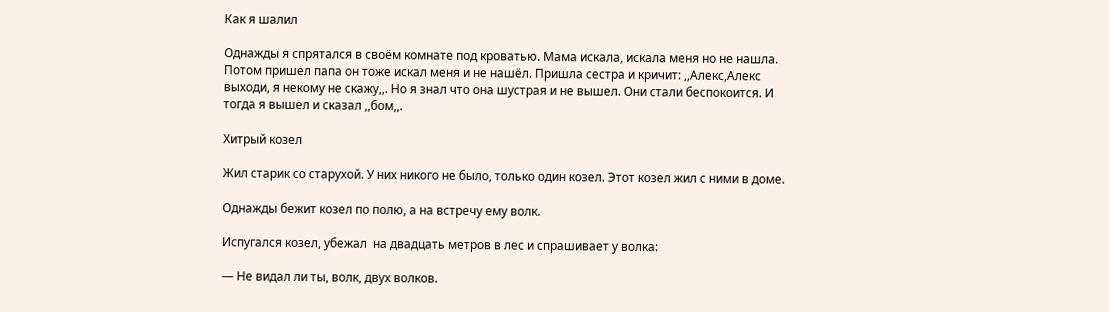Как я шалил

Однажды я спрятался в своём комнате под кроватью. Мама искала, искала меня но не нашла. Потом пришел папа он тоже искал меня и не нашёл. Пришла сестра и кричит: ,,Алекс,Алекс выходи, я некому не скажу,,. Но я знал что она шустрая и не вышел. Они стали беспокоится. И тогда я вышел и сказал ,,бом,,.

Хитрый козел

Жил старик со старухой. У них никого не было, только один козел. Этот козел жил с ними в доме.

Однажды бежит козел по полю, а на встречу ему волк.

Испугался козел, убежал  на двадцать метров в лес и спрашивает у волка:

— Не видал ли ты, волк, двух волков.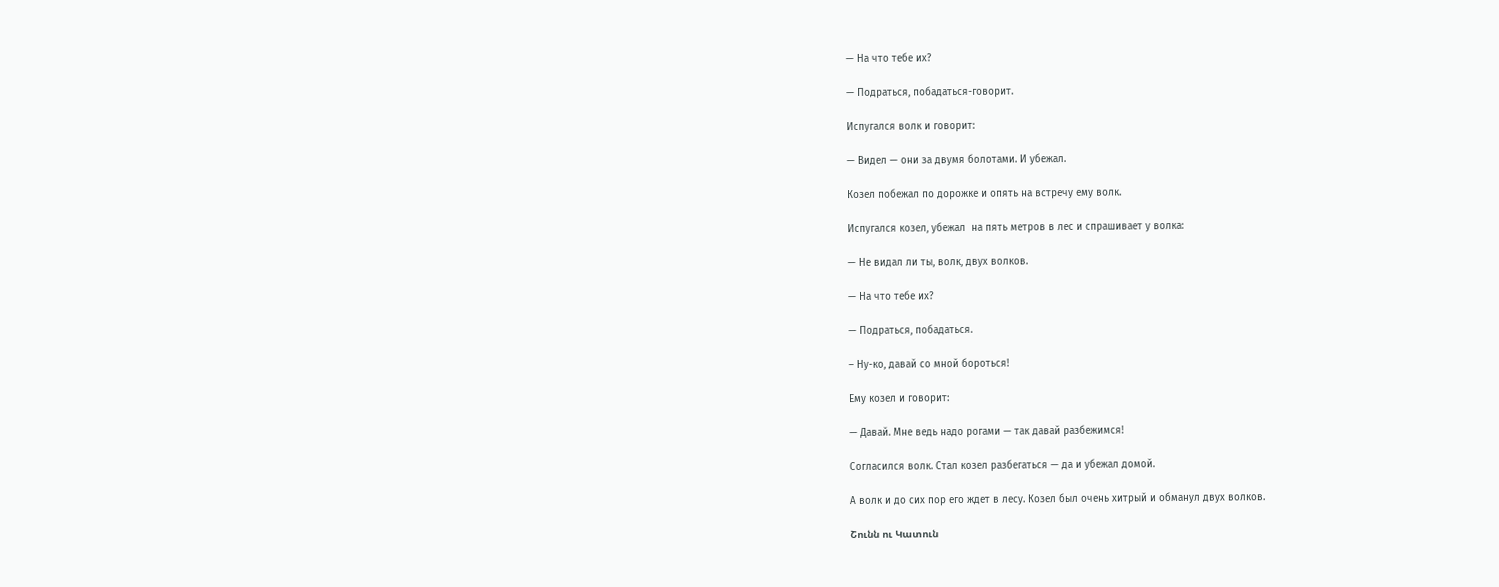— На что тебе их?

— Подраться, побадаться-говорит.

Испугался волк и говорит:

— Видел — они за двумя болотами. И убежал.

Козел побежал по дорожке и опять на встречу ему волк.

Испугался козел, убежал  на пять метров в лес и спрашивает у волка:

— Не видал ли ты, волк, двух волков.

— На что тебе их?

— Подраться, побадаться.

– Ну-ко, давай со мной бороться!

Ему козел и говорит:

— Давай. Мне ведь надо рогами — так давай разбежимся!

Согласился волк. Стал козел разбегаться — да и убежал домой.

А волк и до сих пор его ждет в лесу. Козел был очень хитрый и обманул двух волков.

Շունն ու Կատուն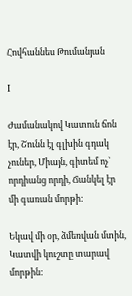Հովհաննես Թումանյան

I

Ժամանակով Կատուն ճոն էր, Շունն էլ գլխին գդակ չուներ, Միայն, գիտեմ ոչ` որդիանց որդի, Ճանկել էր մի գառան մորթի:

Եկավ մի օր, ձմեռվան մտին, Կատվի կուշտը տարավ մորթին: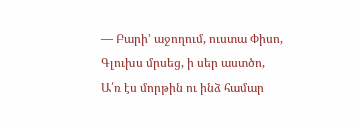— Բարի’ աջողում, ուստա Փիսո, Գլուխս մրսեց, ի սեր աստծո, Ա՛ռ էս մորթին ու ինձ համար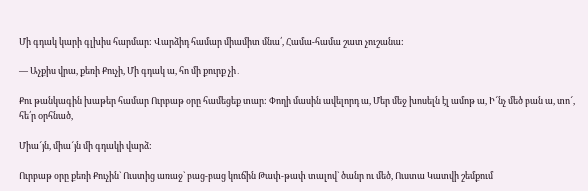Մի գդակ կարի գլխիս հարմար: Վարձիդ համար միամիտ մնա՛, Համա-համա շատ չուշանա:

— Աչքիս վրա, քեռի Քուչի, Մի գդակ ա, հո մի քուրք չի․

Քու թանկագին խաթեր համար Ուրբաթ օրը համեցեք տար: Փողի մասին ավելորդ ա, Մեր մեջ խոսելն էլ ամոթ ա, Ի՜նչ մեծ բան ա, տո՜, հե՛ր oրհնած,

Միա՜յն, միա՜յն մի գդակի վարձ:

Ուրբաթ օրը քեռի Քուչին` Ուստից առաջ` բաց-բաց կուճին Թափ-թափ տալով` ծանր ու մեծ, Ուստա Կատվի շեմքում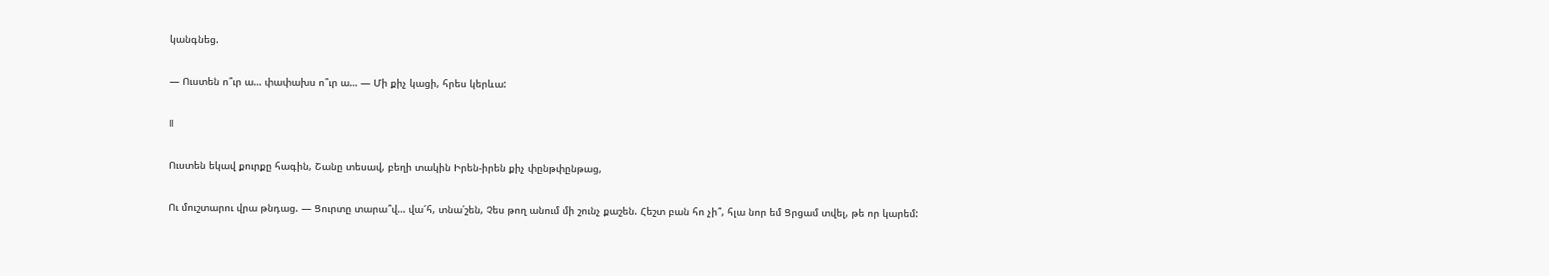կանգնեց.

— Ուստեն ո՞ւր ա… փափախս ո՞ւր ա… — Մի քիչ կացի, հրես կերևա:

II

Ուստեն եկավ քուրքը հագին, Շանը տեսավ, բեղի տակին Իրեն-իրեն քիչ փընթփընթաց,

Ու մուշտարու վրա թնդաց. — Ցուրտը տարա՞վ… վա՜հ, տնա՛շեն, Չես թող անում մի շունչ քաշեն. Հեշտ բան հո չի՞, հլա նոր եմ Ցրցամ տվել, թե որ կարեմ: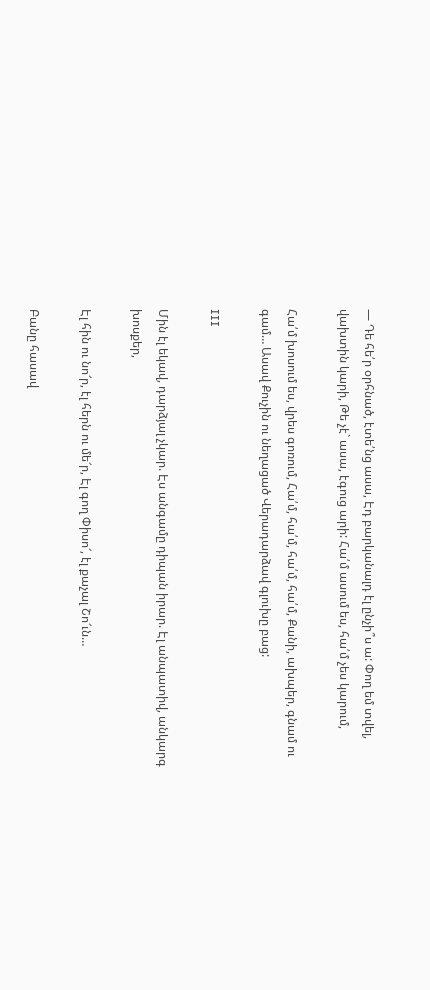— Դե հե՛ր օրհնած, էտե՛նց ասա, Էդ բարկանալդ էլ ընչի՞ս ա: Փող եմ տվել, վախտին կարի, Թե չէ` ասա, էգուց արի: Հա՛մ ասում ես, հա՛մ չես կարում,

Հա՛մ խոսում ես, վրես գոռում, Հա՛մ, հա՛մ, հա՛մ, հա՛մ, Քանի, ախպեր, գնամ ու գամ… Ասավ Քուչին ու նեղացած Վերադարձավ գլուխը բաց:

III

Մին էլ եկավ, դարձյալ չկար. Էս անգամը դիպան իրար. Էլ անպատիվ, անկարգ խոսքեր,

Էլ հին ու նո՜ր, էլ հերն ու մե՜ր, Էլ գող Փիսո՜, էլ քաչալ Շո՜ւն…

Բանը հասավ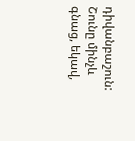դիվանբաշուն: Շունը մինչև գնաց, եկավ,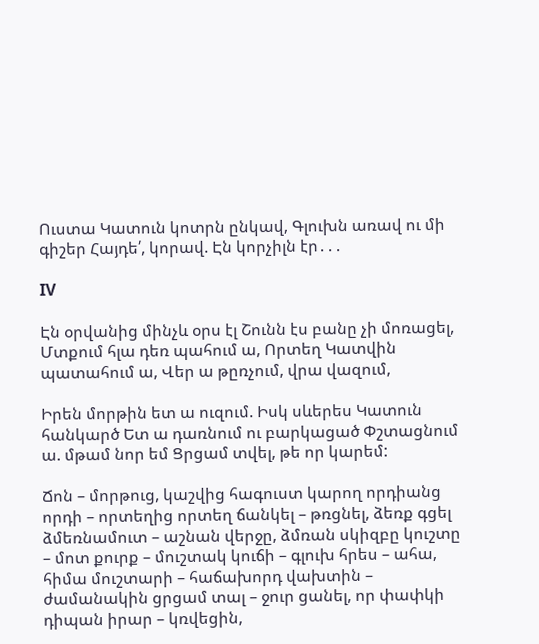Ուստա Կատուն կոտրն ընկավ, Գլուխն առավ ու մի գիշեր Հայդե՛, կորավ. Էն կորչիլն էր․․․

IV

Էն օրվանից մինչև օրս էլ Շունն էս բանը չի մոռացել, Մտքում հլա դեռ պահում ա, Որտեղ Կատվին պատահում ա, Վեր ա թըռչում, վրա վազում,

Իրեն մորթին ետ ա ուզում. Իսկ սևերես Կատուն հանկարծ Ետ ա դառնում ու բարկացած Փշտացնում ա. մթամ նոր եմ Ցրցամ տվել, թե որ կարեմ:

Ճոն – մորթուց, կաշվից հագուստ կարող որդիանց որդի – որտեղից որտեղ ճանկել – թռցնել, ձեռք գցել ձմեռնամուտ – աշնան վերջը, ձմռան սկիզբը կուշտը – մոտ քուրք – մուշտակ կուճի – գլուխ հրես – ահա, հիմա մուշտարի – հաճախորդ վախտին – ժամանակին ցրցամ տալ – ջուր ցանել, որ փափկի դիպան իրար – կռվեցին,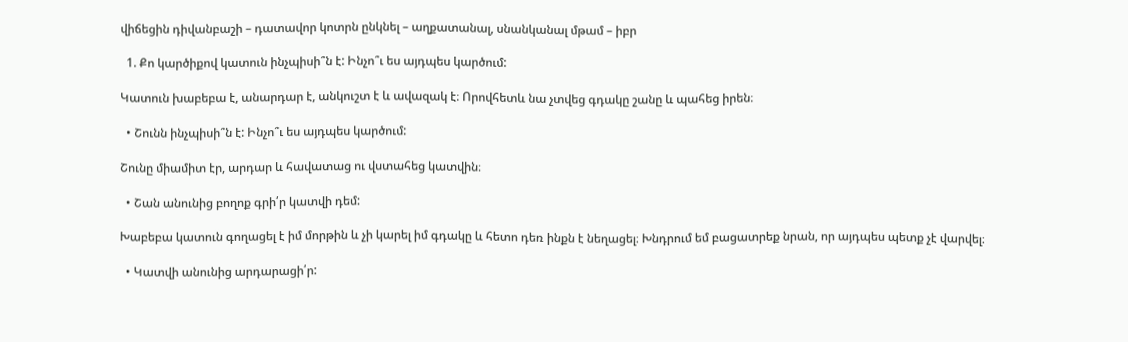վիճեցին դիվանբաշի – դատավոր կոտրն ընկնել – աղքատանալ, սնանկանալ մթամ – իբր

  1. Քո կարծիքով կատուն ինչպիսի՞ն է: Ինչո՞ւ ես այդպես կարծում:

Կատուն խաբեբա է, անարդար է, անկուշտ է և ավազակ է։ Որովհետև նա չտվեց գդակը շանը և պահեց իրեն։

  • Շունն ինչպիսի՞ն է: Ինչո՞ւ ես այդպես կարծում:

Շունը միամիտ էր, արդար և հավատաց ու վստահեց կատվին։

  • Շան անունից բողոք գրի՛ր կատվի դեմ:

Խաբեբա կատուն գողացել է իմ մորթին և չի կարել իմ գդակը և հետո դեռ ինքն է նեղացել։ Խնդրում եմ բացատրեք նրան, որ այդպես պետք չէ վարվել։

  • Կատվի անունից արդարացի՛ր: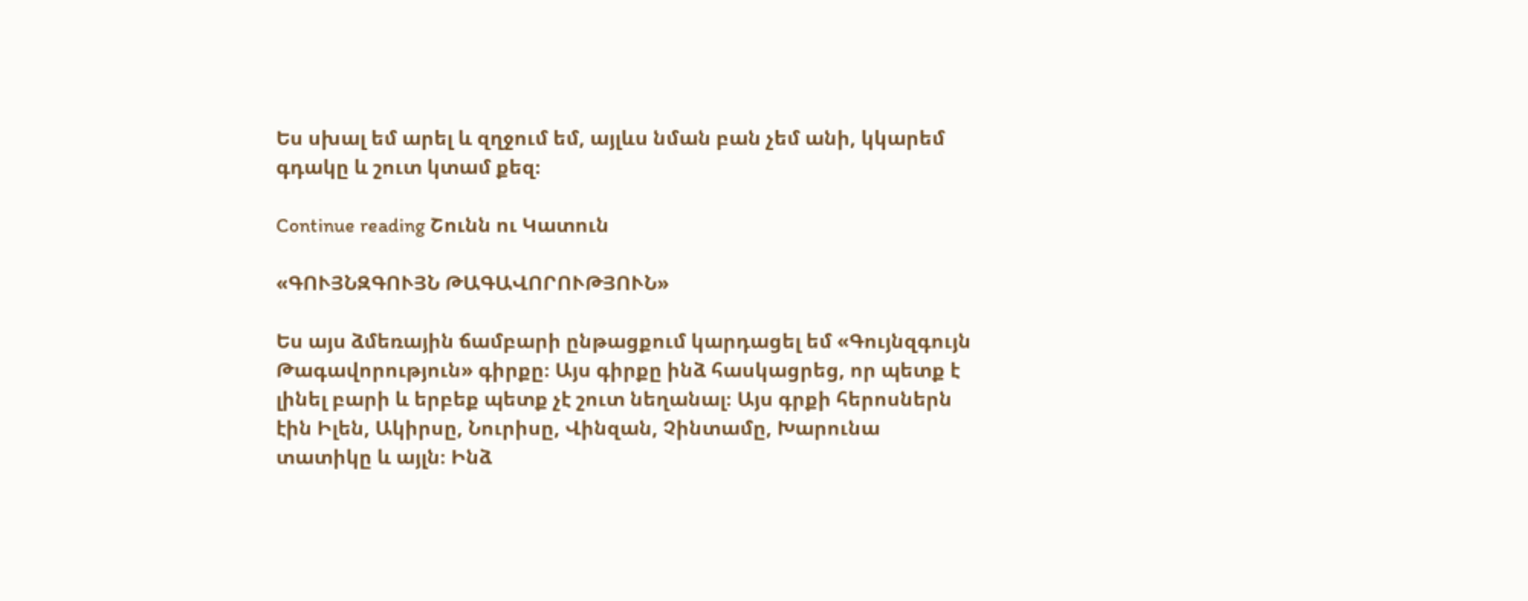Ես սխալ եմ արել և զղջում եմ, այլևս նման բան չեմ անի, կկարեմ գդակը և շուտ կտամ քեզ։

Continue reading Շունն ու Կատուն

«ԳՈՒՅՆԶԳՈՒՅՆ ԹԱԳԱՎՈՐՈՒԹՅՈՒՆ»

Ես այս ձմեռային ճամբարի ընթացքում կարդացել եմ «Գույնզգույն Թագավորություն» գիրքը։ Այս գիրքը ինձ հասկացրեց, որ պետք է լինել բարի և երբեք պետք չէ շուտ նեղանալ։ Այս գրքի հերոսներն էին Իլեն, Ակիրսը, Նուրիսը, Վինզան, Չինտամը, Խարունա տատիկը և այլն։ Ինձ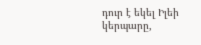դուր է եկել Իլեի կերպարը,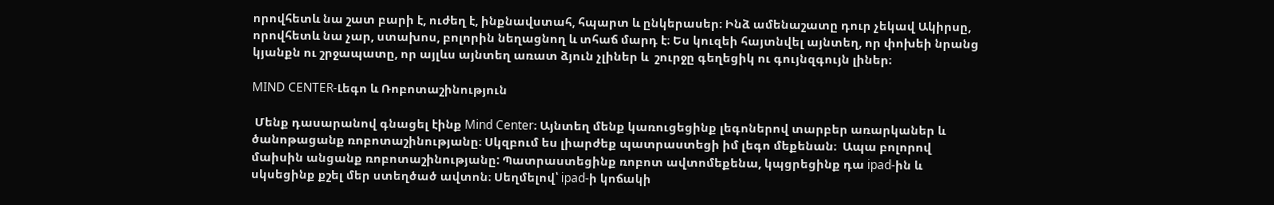որովհետև նա շատ բարի է, ուժեղ է, ինքնավստահ, հպարտ և ընկերասեր։ Ինձ ամենաշատը դուր չեկավ Ակիրսը, որովհետև նա չար, ստախոս, բոլորին նեղացնող և տհաճ մարդ է։ Ես կուզեի հայտնվել այնտեղ, որ փոխեի նրանց կյանքն ու շրջապատը, որ այլևս այնտեղ առատ ձյուն չլիներ և  շուրջը գեղեցիկ ու գույնզգույն լիներ։

MIND CENTER-Լեգո և Ռոբոտաշինություն

 Մենք դասարանով գնացել էինք Mind Center։ Այնտեղ մենք կառուցեցինք լեգոներով տարբեր առարկաներ և ծանոթացանք ռոբոտաշինությանը։ Սկզբում ես լիարժեք պատրաստեցի իմ լեգո մեքենան։  Ապա բոլորով մաիսին անցանք ռոբոտաշինությանը: Պատրաստեցինք ռոբոտ ավտոմեքենա, կպցրեցինք դա ipad-ին և սկսեցինք քշել մեր ստեղծած ավտոն։ Սեղմելով՝ ipad-ի կոճակի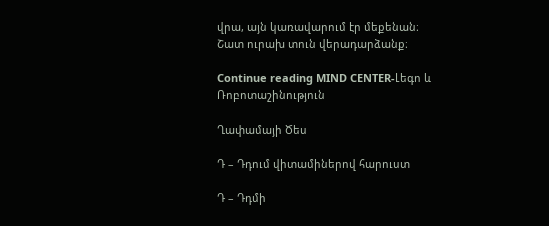վրա, այն կառավարում էր մեքենան։ Շատ ուրախ տուն վերադարձանք։

Continue reading MIND CENTER-Լեգո և Ռոբոտաշինություն

Ղափամայի Ծես

Դ – Դդում վիտամիներով հարուստ

Դ – Դդմի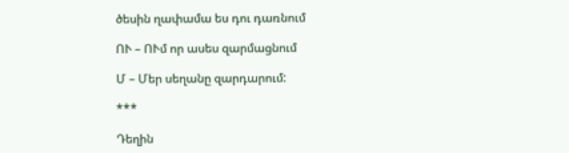ծեսին ղափամա ես դու դառնում

ՈՒ – ՈՒմ որ ասես զարմացնում

Մ – Մեր սեղանը զարդարում:

***

Դեղին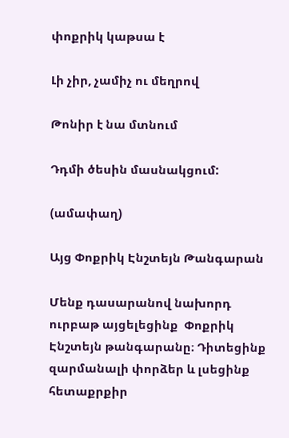փոքրիկ կաթսա է

Լի չիր, չամիչ ու մեղրով

Թոնիր է նա մտնում

Դդմի ծեսին մասնակցում:

(ամափաղ)

Այց Փոքրիկ Էնշտեյն Թանգարան

Մենք դասարանով նախորդ ուրբաթ այցելեցինք  Փոքրիկ Էնշտեյն թանգարանը։ Դիտեցինք զարմանալի փորձեր և լսեցինք հետաքրքիր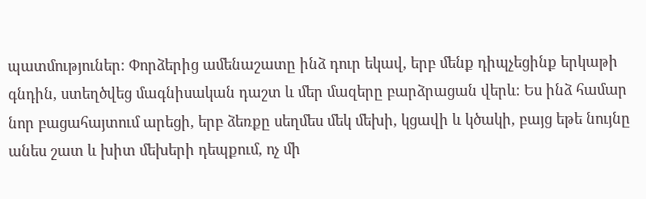պատմություներ։ Փորձերից ամենաշատը ինձ դուր եկավ, երբ մենք դիպչեցինք երկաթի գնդին, ստեղծվեց մագնիսական դաշտ և մեր մազերը բարձրացան վերև։ Ես ինձ համար նոր բացահայտում արեցի, երբ ձեռքը սեղմես մեկ մեխի, կցավի և կծակի, բայց եթե նույնը անես շատ և խիտ մեխերի դեպքում, ոչ մի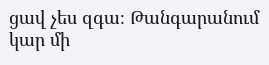ցավ չես զգա։ Թանգարանում կար մի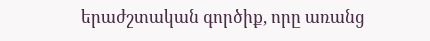երաժշտական գործիք, որը առանց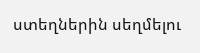ստեղներին սեղմելու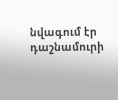նվագում էր դաշնամուրի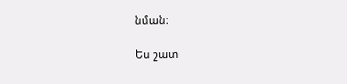նման։

Ես շատ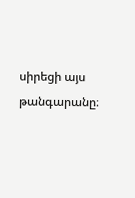սիրեցի այս թանգարանը։